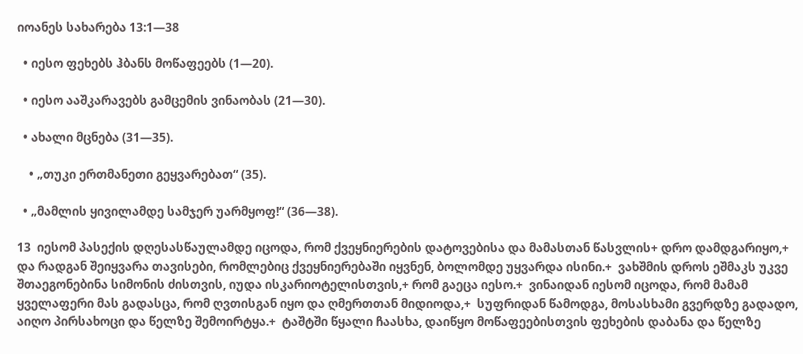იოანეს სახარება 13:1—38

  • იესო ფეხებს ჰბანს მოწაფეებს (1—20).

  • იესო ააშკარავებს გამცემის ვინაობას (21—30).

  • ახალი მცნება (31—35).

    • „თუკი ერთმანეთი გეყვარებათ“ (35).

  • „მამლის ყივილამდე სამჯერ უარმყოფ!“ (36—38).

13  იესომ პასექის დღესასწაულამდე იცოდა, რომ ქვეყნიერების დატოვებისა და მამასთან წასვლის+ დრო დამდგარიყო,+ და რადგან შეიყვარა თავისები, რომლებიც ქვეყნიერებაში იყვნენ, ბოლომდე უყვარდა ისინი.+  ვახშმის დროს ეშმაკს უკვე შთაეგონებინა სიმონის ძისთვის, იუდა ისკარიოტელისთვის,+ რომ გაეცა იესო.+  ვინაიდან იესომ იცოდა, რომ მამამ ყველაფერი მას გადასცა, რომ ღვთისგან იყო და ღმერთთან მიდიოდა,+  სუფრიდან წამოდგა, მოსასხამი გვერდზე გადადო, აიღო პირსახოცი და წელზე შემოირტყა.+  ტაშტში წყალი ჩაასხა, დაიწყო მოწაფეებისთვის ფეხების დაბანა და წელზე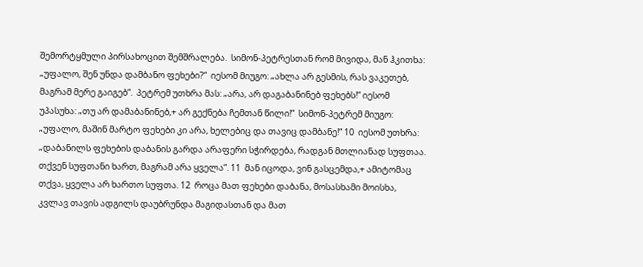შემორტყმული პირსახოცით შემშრალება.  სიმონ-პეტრესთან რომ მივიდა, მან ჰკითხა: „უფალო, შენ უნდა დამბანო ფეხები?“  იესომ მიუგო: „ახლა არ გესმის, რას ვაკეთებ, მაგრამ მერე გაიგებ“.  პეტრემ უთხრა მას: „არა, არ დაგაბანინებ ფეხებს!“ იესომ უპასუხა: „თუ არ დამაბანინებ,+ არ გექნება ჩემთან წილი!“  სიმონ-პეტრემ მიუგო: „უფალო, მაშინ მარტო ფეხები კი არა, ხელებიც და თავიც დამბანე!“ 10  იესომ უთხრა: „დაბანილს ფეხების დაბანის გარდა არაფერი სჭირდება, რადგან მთლიანად სუფთაა. თქვენ სუფთანი ხართ, მაგრამ არა ყველა“. 11  მან იცოდა, ვინ გასცემდა,+ ამიტომაც თქვა, ყველა არ ხართო სუფთა. 12  როცა მათ ფეხები დაბანა, მოსასხამი მოისხა, კვლავ თავის ადგილს დაუბრუნდა მაგიდასთან და მათ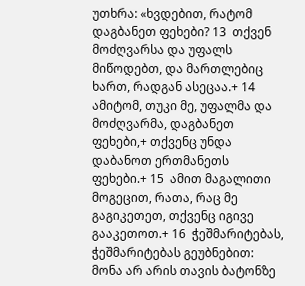უთხრა: «ხვდებით, რატომ დაგბანეთ ფეხები? 13  თქვენ მოძღვარსა და უფალს მიწოდებთ, და მართლებიც ხართ, რადგან ასეცაა.+ 14  ამიტომ, თუკი მე, უფალმა და მოძღვარმა, დაგბანეთ ფეხები,+ თქვენც უნდა დაბანოთ ერთმანეთს ფეხები.+ 15  ამით მაგალითი მოგეცით, რათა, რაც მე გაგიკეთეთ, თქვენც იგივე გააკეთოთ.+ 16  ჭეშმარიტებას, ჭეშმარიტებას გეუბნებით: მონა არ არის თავის ბატონზე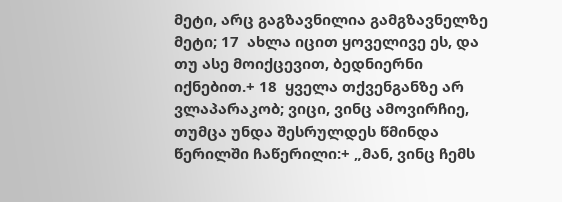მეტი, არც გაგზავნილია გამგზავნელზე მეტი; 17  ახლა იცით ყოველივე ეს, და თუ ასე მოიქცევით, ბედნიერნი იქნებით.+ 18  ყველა თქვენგანზე არ ვლაპარაკობ; ვიცი, ვინც ამოვირჩიე, თუმცა უნდა შესრულდეს წმინდა წერილში ჩაწერილი:+ „მან, ვინც ჩემს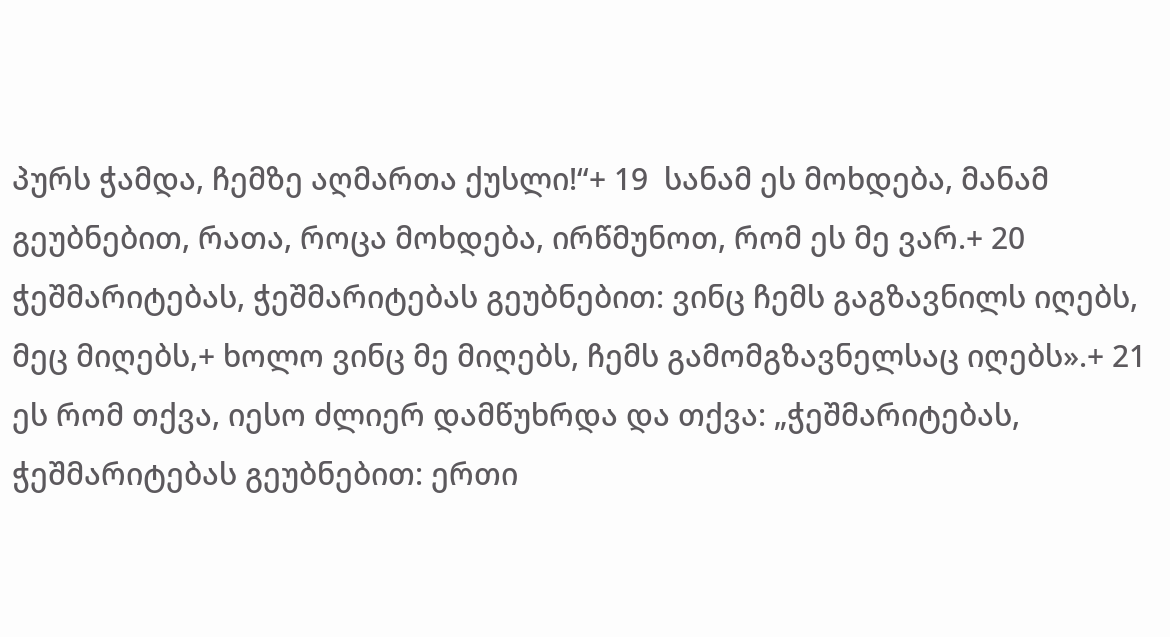პურს ჭამდა, ჩემზე აღმართა ქუსლი!“+ 19  სანამ ეს მოხდება, მანამ გეუბნებით, რათა, როცა მოხდება, ირწმუნოთ, რომ ეს მე ვარ.+ 20  ჭეშმარიტებას, ჭეშმარიტებას გეუბნებით: ვინც ჩემს გაგზავნილს იღებს, მეც მიღებს,+ ხოლო ვინც მე მიღებს, ჩემს გამომგზავნელსაც იღებს».+ 21  ეს რომ თქვა, იესო ძლიერ დამწუხრდა და თქვა: „ჭეშმარიტებას, ჭეშმარიტებას გეუბნებით: ერთი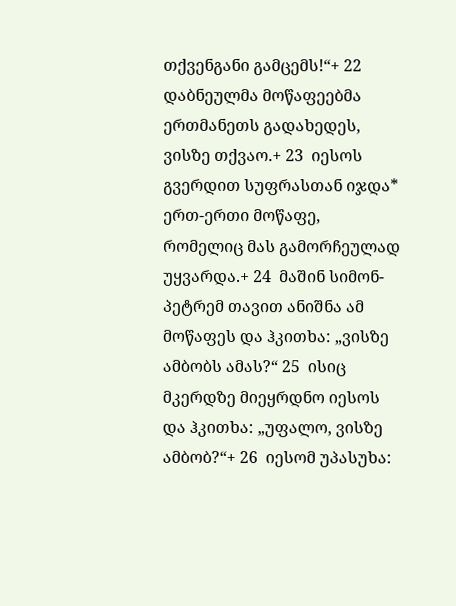თქვენგანი გამცემს!“+ 22  დაბნეულმა მოწაფეებმა ერთმანეთს გადახედეს, ვისზე თქვაო.+ 23  იესოს გვერდით სუფრასთან იჯდა* ერთ-ერთი მოწაფე, რომელიც მას გამორჩეულად უყვარდა.+ 24  მაშინ სიმონ-პეტრემ თავით ანიშნა ამ მოწაფეს და ჰკითხა: „ვისზე ამბობს ამას?“ 25  ისიც მკერდზე მიეყრდნო იესოს და ჰკითხა: „უფალო, ვისზე ამბობ?“+ 26  იესომ უპასუხა: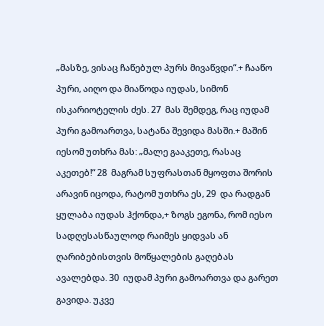„მასზე, ვისაც ჩაწებულ პურს მივაწვდი“.+ ჩააწო პური, აიღო და მიაწოდა იუდას, სიმონ ისკარიოტელის ძეს. 27  მას შემდეგ, რაც იუდამ პური გამოართვა, სატანა შევიდა მასში.+ მაშინ იესომ უთხრა მას: „მალე გააკეთე, რასაც აკეთებ!“ 28  მაგრამ სუფრასთან მყოფთა შორის არავინ იცოდა, რატომ უთხრა ეს, 29  და რადგან ყულაბა იუდას ჰქონდა,+ ზოგს ეგონა, რომ იესო სადღესასწაულოდ რაიმეს ყიდვას ან ღარიბებისთვის მოწყალების გაღებას ავალებდა. 30  იუდამ პური გამოართვა და გარეთ გავიდა. უკვე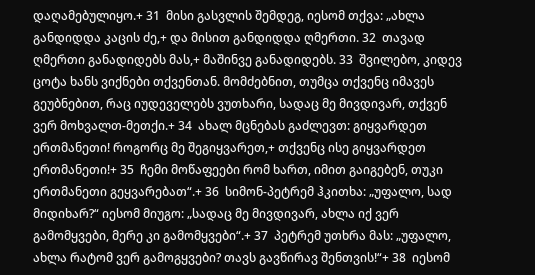დაღამებულიყო.+ 31  მისი გასვლის შემდეგ, იესომ თქვა: „ახლა განდიდდა კაცის ძე,+ და მისით განდიდდა ღმერთი. 32  თავად ღმერთი განადიდებს მას,+ მაშინვე განადიდებს. 33  შვილებო, კიდევ ცოტა ხანს ვიქნები თქვენთან. მომძებნით, თუმცა თქვენც იმავეს გეუბნებით, რაც იუდეველებს ვუთხარი, სადაც მე მივდივარ, თქვენ ვერ მოხვალთ-მეთქი.+ 34  ახალ მცნებას გაძლევთ: გიყვარდეთ ერთმანეთი! როგორც მე შეგიყვარეთ,+ თქვენც ისე გიყვარდეთ ერთმანეთი!+ 35  ჩემი მოწაფეები რომ ხართ, იმით გაიგებენ, თუკი ერთმანეთი გეყვარებათ“.+ 36  სიმონ-პეტრემ ჰკითხა: „უფალო, სად მიდიხარ?“ იესომ მიუგო: „სადაც მე მივდივარ, ახლა იქ ვერ გამომყვები, მერე კი გამომყვები“.+ 37  პეტრემ უთხრა მას: „უფალო, ახლა რატომ ვერ გამოგყვები? თავს გავწირავ შენთვის!“+ 38  იესომ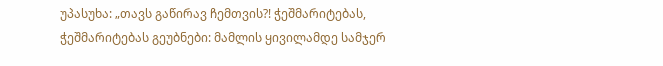უპასუხა: „თავს გაწირავ ჩემთვის?! ჭეშმარიტებას, ჭეშმარიტებას გეუბნები: მამლის ყივილამდე სამჯერ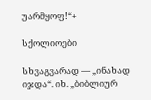უარმყოფ!“+

სქოლიოები

სხვაგვარად — „ინახად იჯდა“. იხ. „ბიბლიურ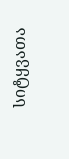სიტყვათა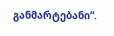განმარტებანი“.